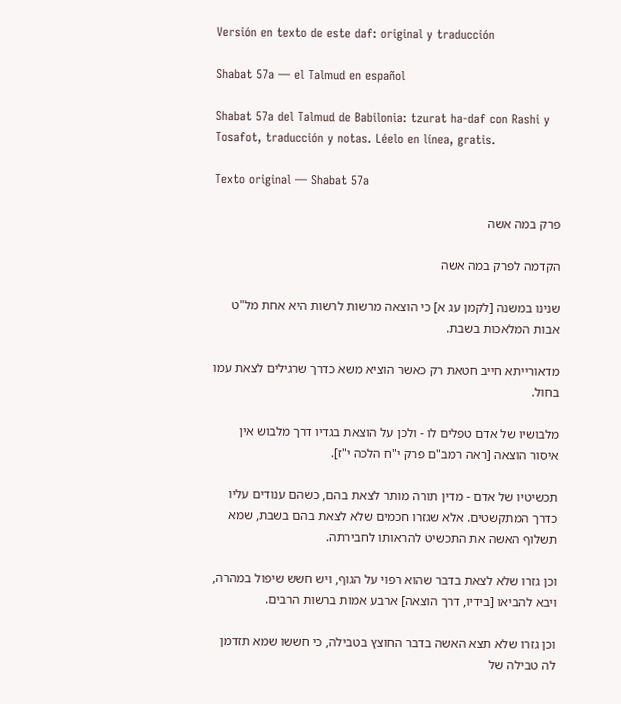Versión en texto de este daf: original y traducción

Shabat 57a — el Talmud en español

Shabat 57a del Talmud de Babilonia: tzurat ha-daf con Rashi y Tosafot, traducción y notas. Léelo en línea, gratis.

Texto original — Shabat 57a

פרק במה אשה

הקדמה לפרק במה אשה

שנינו במשנה [לקמן עג א] כי הוצאה מרשות לרשות היא אחת מל"ט אבות המלאכות בשבת.

מדאורייתא חייב חטאת רק כאשר הוציא משא כדרך שרגילים לצאת עמו בחול.

מלבושיו של אדם טפלים לו - ולכן על הוצאת בגדיו דרך מלבוש אין איסור הוצאה [ראה רמב"ם פרק י"ח הלכה י"ז].

תכשיטיו של אדם - מדין תורה מותר לצאת בהם, כשהם ענודים עליו כדרך המתקשטים. אלא שגזרו חכמים שלא לצאת בהם בשבת, שמא תשלוף האשה את התכשיט להראותו לחבירתה.

וכן גזרו שלא לצאת בדבר שהוא רפוי על הגוף, ויש חשש שיפול במהרה, ויבא להביאו [בידיו, דרך הוצאה] ארבע אמות ברשות הרבים.

וכן גזרו שלא תצא האשה בדבר החוצץ בטבילה, כי חששו שמא תזדמן לה טבילה של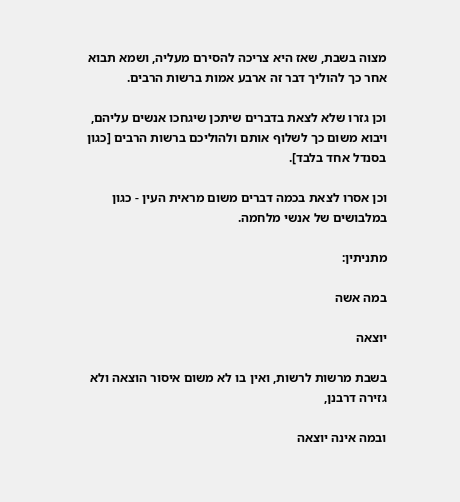מצוה בשבת, שאז היא צריכה להסירם מעליה, ושמא תבוא אחר כך להוליך דבר זה ארבע אמות ברשות הרבים.

וכן גזרו שלא לצאת בדברים שיתכן שיגחכו אנשים עליהם, ויבוא משום כך לשלוף אותם ולהוליכם ברשות הרבים [כגון בסנדל אחד בלבד].

וכן אסרו לצאת בכמה דברים משום מראית העין - כגון במלבושים של אנשי מלחמה.

מתניתין:

במה אשה

יוצאה

בשבת מרשות לרשות, ואין בו לא משום איסור הוצאה ולא גזירה דרבנן,

ובמה אינה יוצאה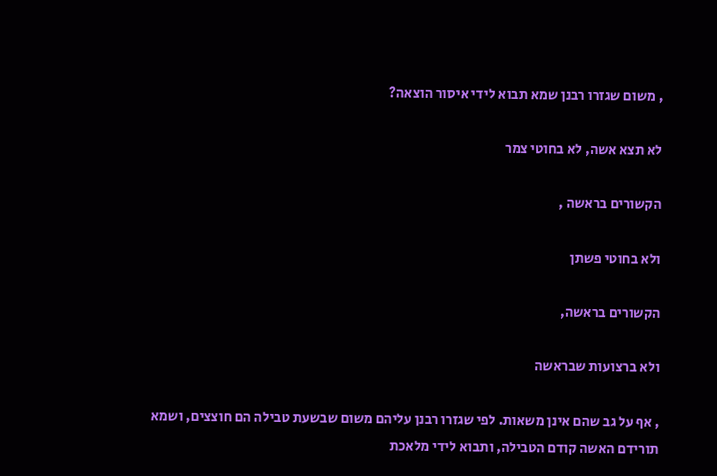, משום שגזרו רבנן שמא תבוא לידי איסור הוצאה?

לא תצא אשה, לא בחוטי צמר

הקשורים בראשה ,

ולא בחוטי פשתן

הקשורים בראשה,

ולא ברצועות שבראשה

, אף על גב שהם אינן משאות. לפי שגזרו רבנן עליהם משום שבשעת טבילה הם חוצצים, ושמא תורידם האשה קודם הטבילה, ותבוא לידי מלאכת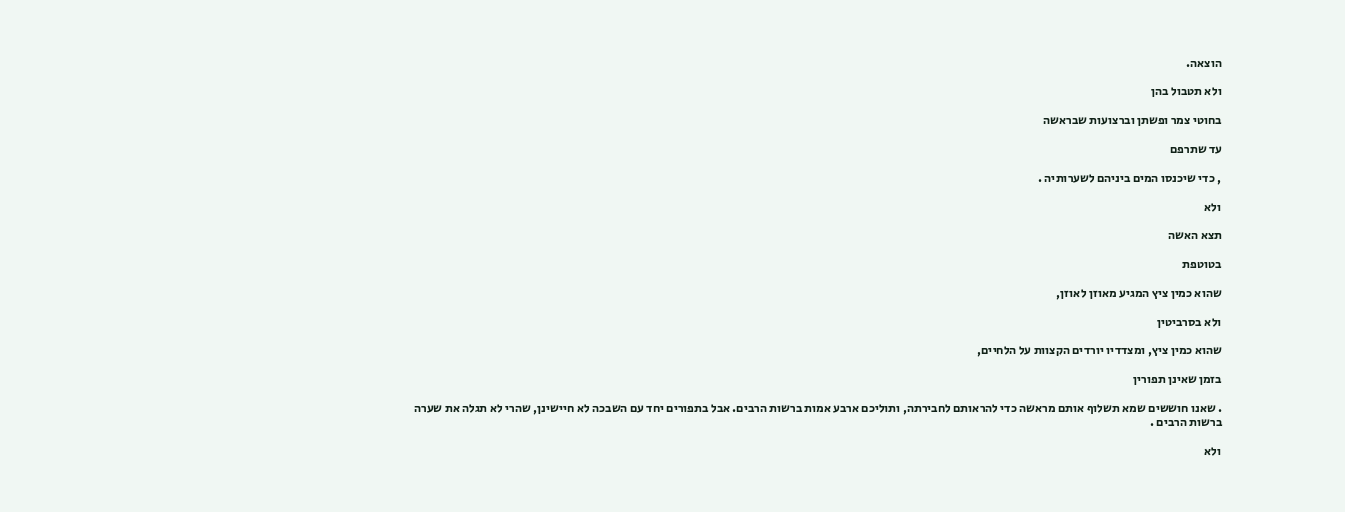הוצאה.

ולא תטבול בהן

בחוטי צמר ופשתן וברצועות שבראשה

עד שתרפם

, כדי שיכנסו המים ביניהם לשערותיה .

ולא

תצא האשה

בטוטפת

שהוא כמין ציץ המגיע מאוזן לאוזן,

ולא בסרביטין

שהוא כמין ציץ, ומצדדיו יורדים הקצוות על הלחיים,

בזמן שאינן תפורין

. שאנו חוששים שמא תשלוף אותם מראשה כדי להראותם לחבירתה, ותוליכם ארבע אמות ברשות הרבים. אבל בתפורים יחד עם השבכה לא חיישינן, שהרי לא תגלה את שערה ברשות הרבים .

ולא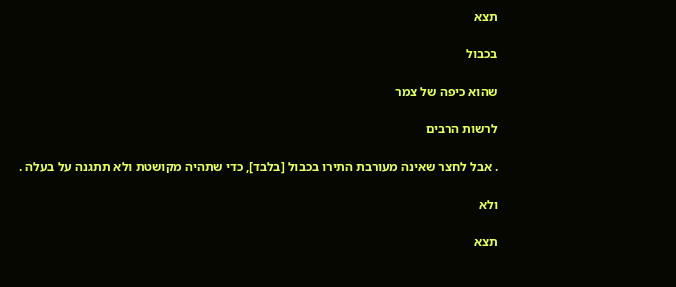תצא

בכבול

שהוא כיפה של צמר

לרשות הרבים

. אבל לחצר שאינה מעורבת התירו בכבול [בלבד], כדי שתהיה מקושטת ולא תתגנה על בעלה .

ולא

תצא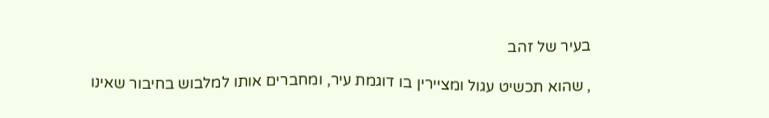בעיר של זהב

, שהוא תכשיט עגול ומציירין בו דוגמת עיר, ומחברים אותו למלבוש בחיבור שאינו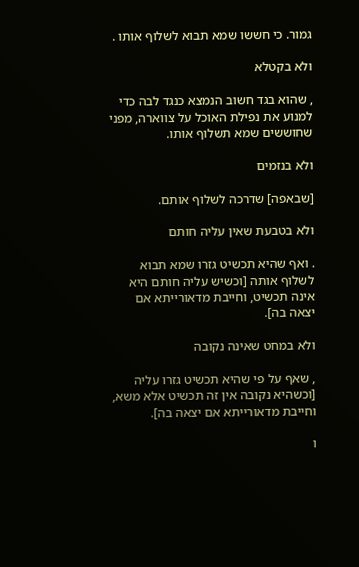גמור. כי חששו שמא תבוא לשלוף אותו .

ולא בקטלא

, שהוא בגד חשוב הנמצא כנגד לבה כדי למנוע את נפילת האוכל על צווארה, מפני שחוששים שמא תשלוף אותו.

ולא בנזמים

[שבאפה] שדרכה לשלוף אותם.

ולא בטבעת שאין עליה חותם

. ואף שהיא תכשיט גזרו שמא תבוא לשלוף אותה [וכשיש עליה חותם היא אינה תכשיט, וחייבת מדאורייתא אם יצאה בה].

ולא במחט שאינה נקובה

, שאף על פי שהיא תכשיט גזרו עליה [וכשהיא נקובה אין זה תכשיט אלא משא, וחייבת מדאורייתא אם יצאה בה].

ו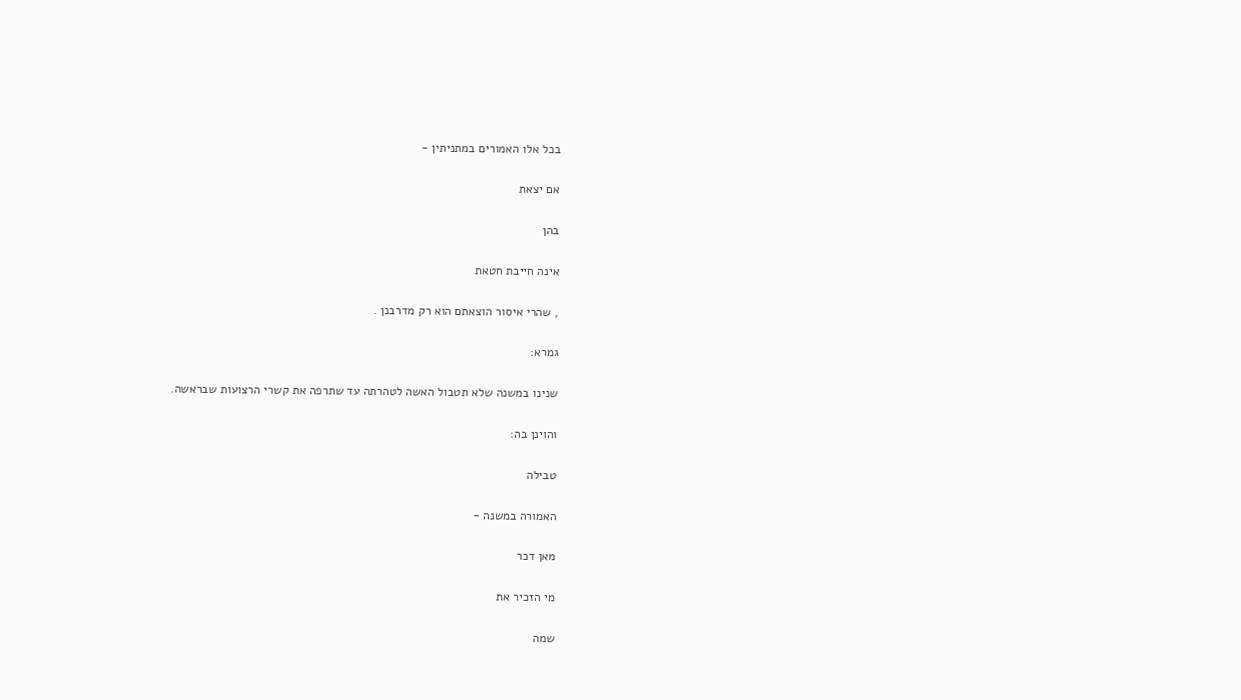בכל אלו האמורים במתניתין -

אם יצאת

בהן

אינה חייבת חטאת

, שהרי איסור הוצאתם הוא רק מדרבנן .

גמרא:

שנינו במשנה שלא תטבול האשה לטהרתה עד שתרפה את קשרי הרצועות שבראשה.

והוינן בה:

טבילה

האמורה במשנה -

מאן דכר

מי הזכיר את

שמה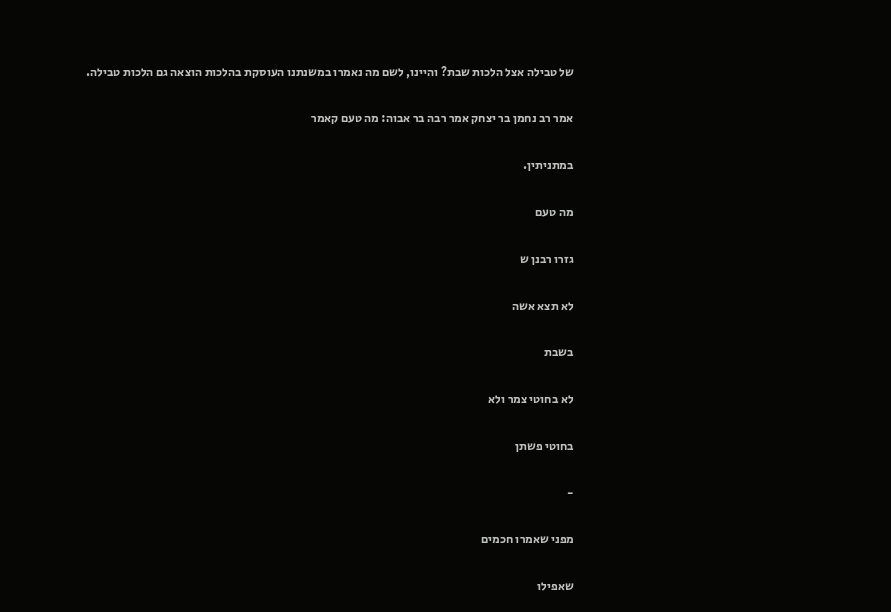של טבילה אצל הלכות שבת? והיינו, לשם מה נאמרו במשנתנו העוסקת בהלכות הוצאה גם הלכות טבילה.

אמר רב נחמן בר יצחק אמר רבה בר אבוה: מה טעם קאמר

במתניתין.

מה טעם

גזרו רבנן ש

לא תצא אשה

בשבת

לא בחוטי צמר ולא

בחוטי פשתן

-

מפני שאמרו חכמים

שאפילו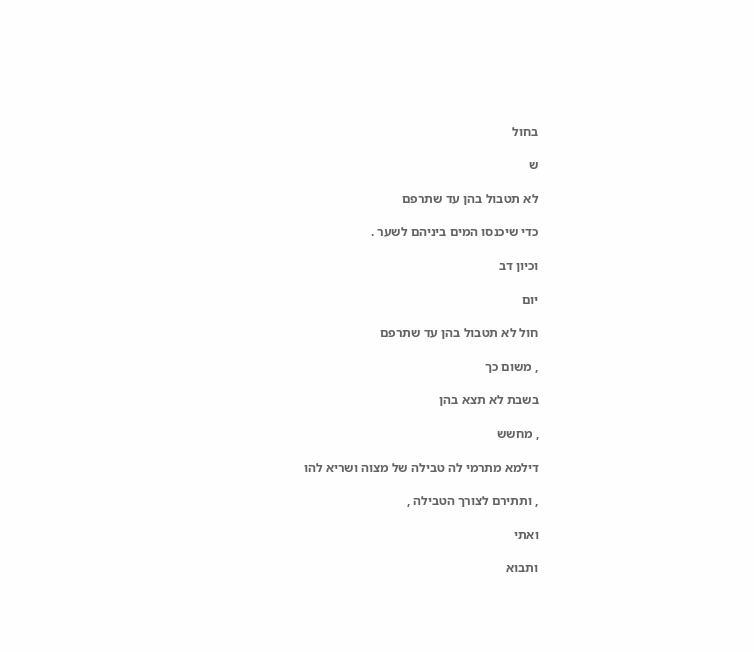בחול

ש

לא תטבול בהן עד שתרפם

כדי שיכנסו המים ביניהם לשער .

וכיון דב

יום

חול לא תטבול בהן עד שתרפם

, משום כך

בשבת לא תצא בהן

, מחשש

דילמא מתרמי לה טבילה של מצוה ושריא להו

, ותתירם לצורך הטבילה ,

ואתי

ותבוא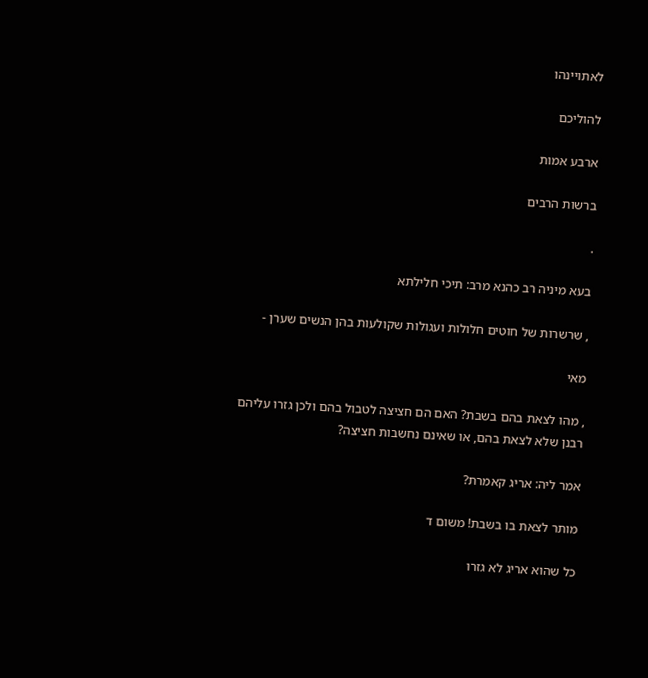לאתויינהו

להוליכם

ארבע אמות

ברשות הרבים

.

בעא מיניה רב כהנא מרב: תיכי חלילתא

, שרשרות של חוטים חלולות ועגולות שקולעות בהן הנשים שערן -

מאי

, מהו לצאת בהם בשבת? האם הם חציצה לטבול בהם ולכן גזרו עליהם רבנן שלא לצאת בהם, או שאינם נחשבות חציצה?

אמר ליה: אריג קאמרת?

מותר לצאת בו בשבת! משום ד

כל שהוא אריג לא גזרו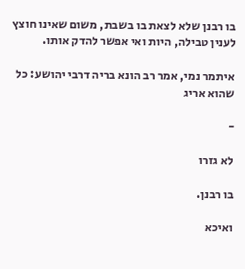בו רבנן שלא לצאת בו בשבת, משום שאינו חוצץ לענין טבילה, היות ואי אפשר להדק אותו.

איתמר נמי, אמר רב הונא בריה דרבי יהושע: כל שהוא אריג

-

לא גזרו

בו רבנן.

ואיכא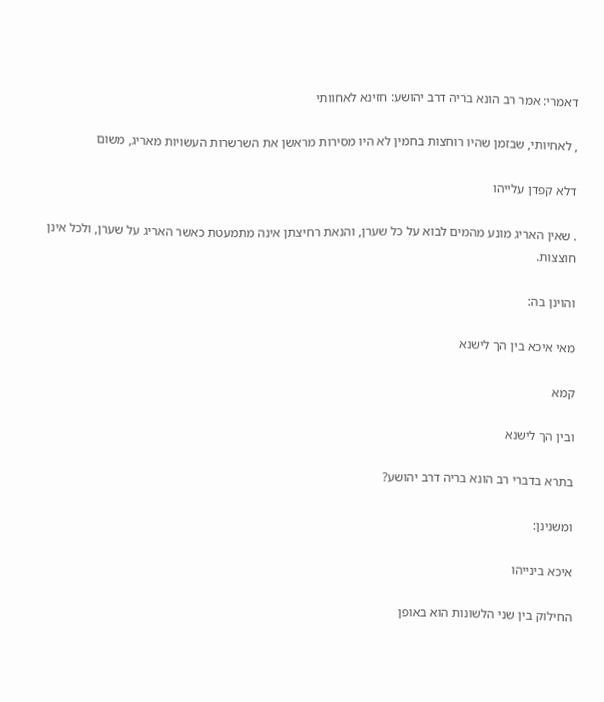דאמרי: אמר רב הונא בריה דרב יהושע: חזינא לאחוותי

, לאחיותי, שבזמן שהיו רוחצות בחמין לא היו מסירות מראשן את השרשרות העשויות מאריג, משום

דלא קפדן עלייהו

. שאין האריג מונע מהמים לבוא על כל שערן, והנאת רחיצתן אינה מתמעטת כאשר האריג על שערן, ולכל אינן חוצצות.

והוינן בה:

מאי איכא בין הך לישנא

קמא

ובין הך לישנא

בתרא בדברי רב הונא בריה דרב יהושע?

ומשנינן:

איכא בינייהו

החילוק בין שני הלשונות הוא באופן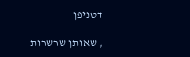דטניפן

, שאותן שרשרות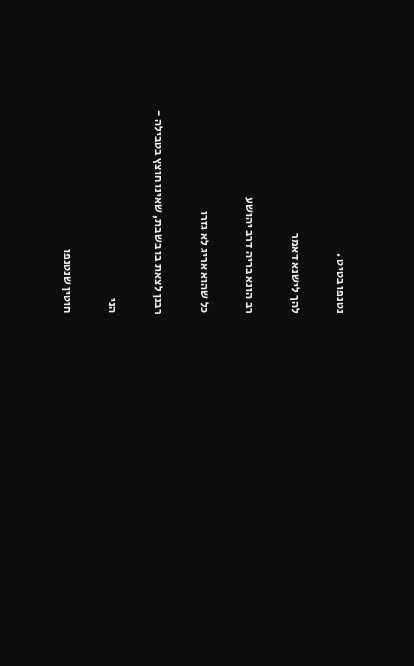נטנפו בטיט .

להך לישנא דאמר

רב הונא בריה דרב יהושע

כל שהוא אריג לא גזרו

רבנן לצאת בו בשבת, שאינו חוצץ בטבילה -

הני

חוטין שנטנפו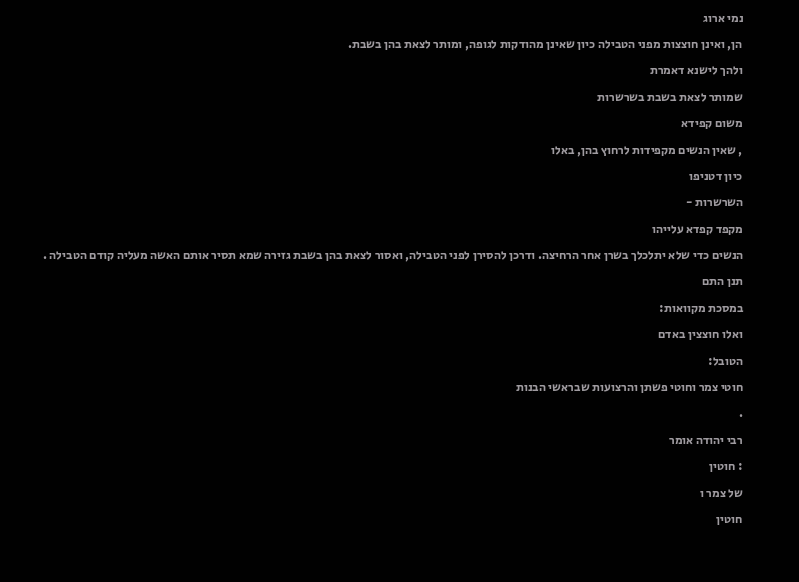נמי ארוג

הן, ואינן חוצצות מפני הטבילה כיון שאינן מהודקות לגופה, ומותר לצאת בהן בשבת.

ולהך לישנא דאמרת

שמותר לצאת בשבת בשרשרות

משום קפידא

, שאין הנשים מקפידות לרחוץ בהן, באלו

כיון דטניפו

השרשרות -

מקפד קפדא עלייהו

הנשים כדי שלא יתלכלך בשרן אחר הרחיצה. ודרכן להסירן לפני הטבילה, ואסור לצאת בהן בשבת גזירה שמא תסיר אותם האשה מעליה קודם הטבילה .

תנן התם

במסכת מקוואות:

ואלו חוצצין באדם

הטובל:

חוטי צמר וחוטי פשתן והרצועות שבראשי הבנות

.

רבי יהודה אומר

: חוטין

של צמר ו

חוטין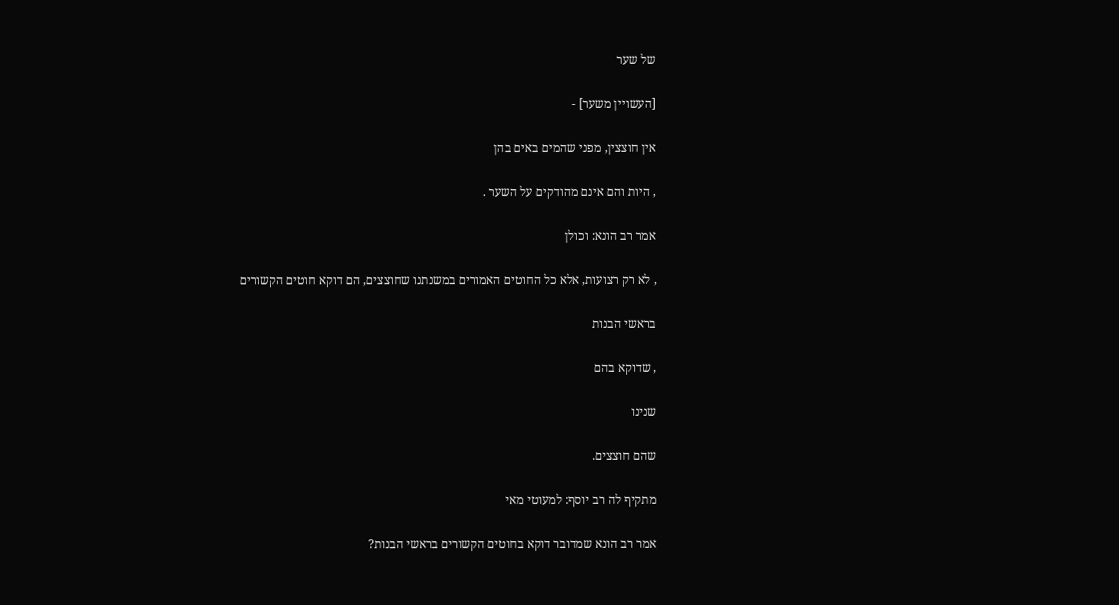של שער

[העשויין משער] -

אין חוצצין, מפני שהמים באים בהן

, היות והם אינם מהודקים על השער .

אמר רב הונא: וכולן

, לא רק רצועות, אלא כל החוטים האמורים במשנתנו שחוצצים, הם דוקא חוטים הקשורים

בראשי הבנות

, שדוקא בהם

שנינו

שהם חוצצים.

מתקיף לה רב יוסף: למעוטי מאי

אמר רב הונא שמדובר דוקא בחוטים הקשורים בראשי הבנות?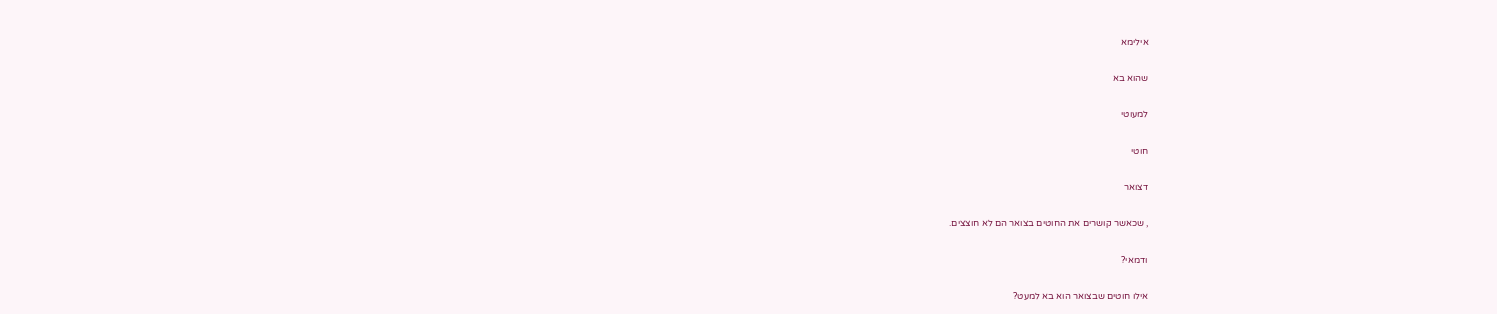אילימא

שהוא בא

למעוטי

חוטי

דצואר

, שכאשר קושרים את החוטים בצואר הם לא חוצצים.

ודמאי?

אילו חוטים שבצואר הוא בא למעט?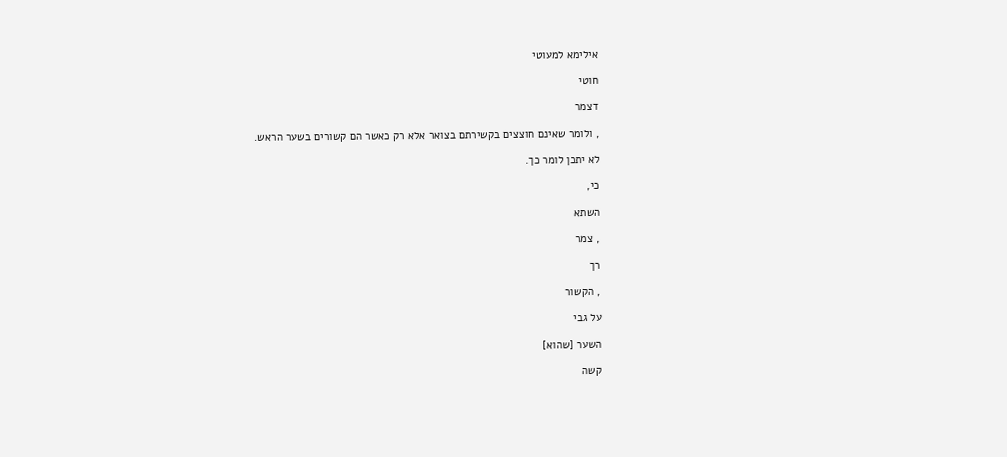אילימא למעוטי

חוטי

דצמר

, ולומר שאינם חוצצים בקשירתם בצואר אלא רק כאשר הם קשורים בשער הראש.

לא יתכן לומר כך.

כי,

השתא

, צמר

רך

, הקשור

על גבי

השער [שהוא]

קשה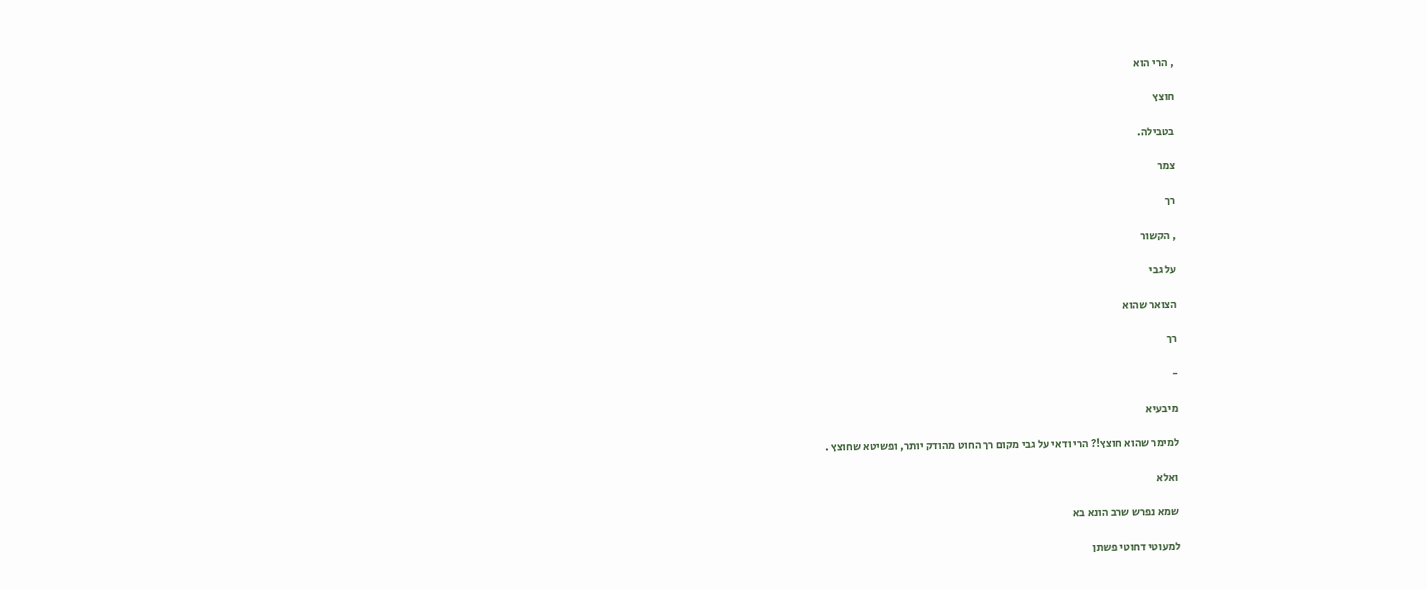, הרי הוא

חוצץ

בטבילה.

צמר

רך

, הקשור

על גבי

הצואר שהוא

רך

-

מיבעיא

למימר שהוא חוצץ!? הרי ודאי על גבי מקום רך החוט מהודק יותר, ופשיטא שחוצץ .

ואלא

שמא נפרש שרב הונא בא

למעוטי דחוטי פשתן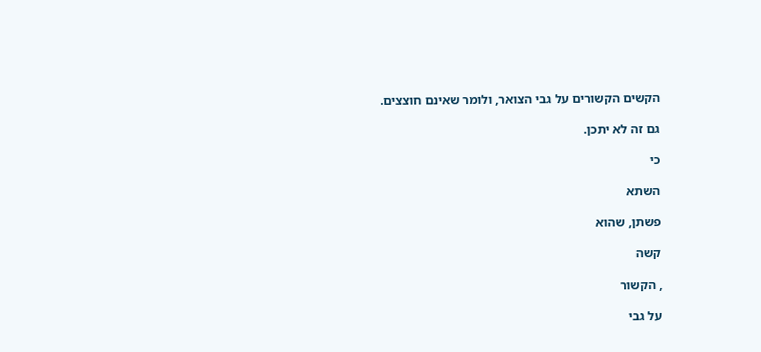הקשים הקשורים על גבי הצואר, ולומר שאינם חוצצים.

גם זה לא יתכן.

כי

השתא

פשתן, שהוא

קשה

, הקשור

על גבי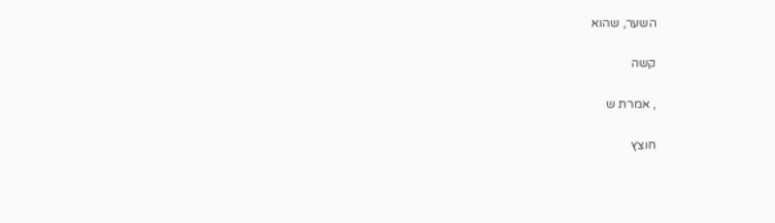השער, שהוא

קשה

, אמרת ש

חוצץ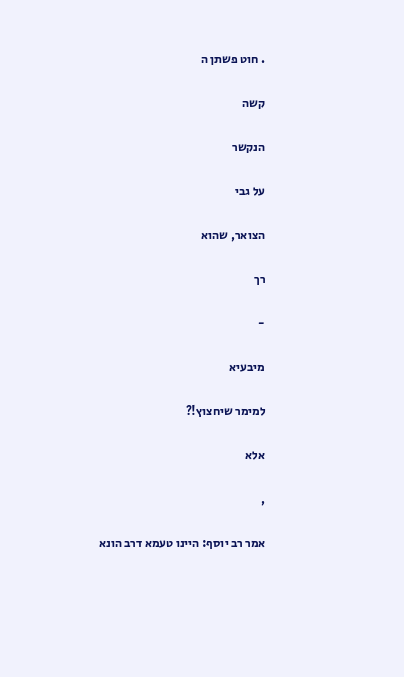. חוט פשתן ה

קשה

הנקשר

על גבי

הצואר, שהוא

רך

-

מיבעיא

למימר שיחצוץ!?

אלא

,

אמר רב יוסף: היינו טעמא דרב הונא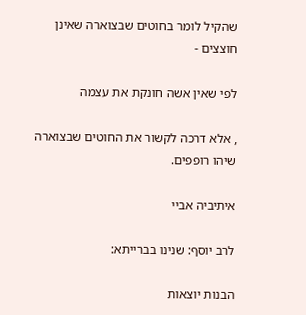שהקיל לומר בחוטים שבצוארה שאינן חוצצים -

לפי שאין אשה חונקת את עצמה

, אלא דרכה לקשור את החוטים שבצוארה שיהו רופפים.

איתיביה אביי

לרב יוסף: שנינו בברייתא:

הבנות יוצאות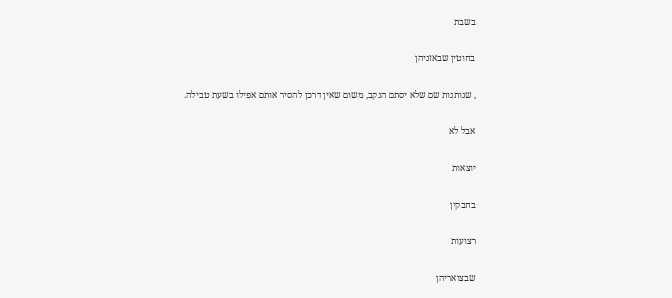בשבת

בחוטין שבאזניהן

, שנותנות שם שלא יסתם הנקב, משום שאין דרכן להסיר אותם אפילו בשעת טבילה.

אבל לא

יוצאות

בחבקין

רצועות

שבצואריהן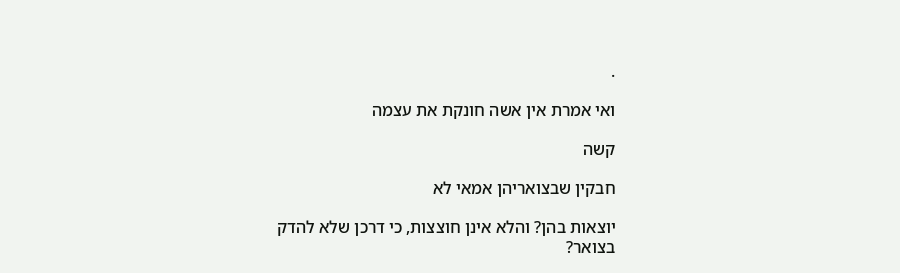.

ואי אמרת אין אשה חונקת את עצמה

קשה

חבקין שבצואריהן אמאי לא

יוצאות בהן? והלא אינן חוצצות, כי דרכן שלא להדק בצואר?